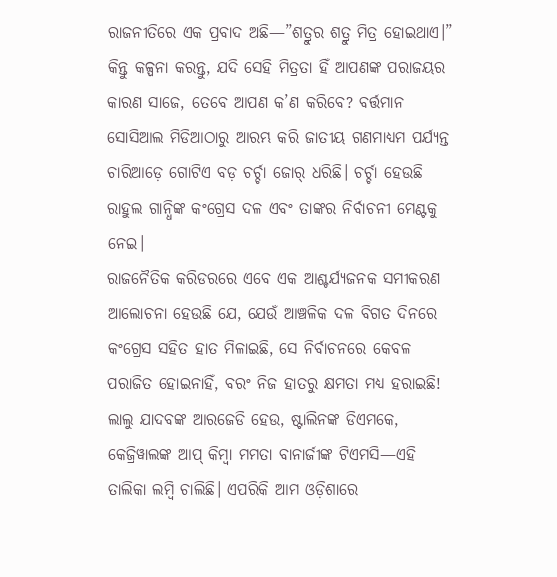ରାଜନୀତିରେ ଏକ ପ୍ରବାଦ ଅଛି—”ଶତ୍ରୁର ଶତ୍ରୁ ମିତ୍ର ହୋଇଥାଏ।” କିନ୍ତୁ କଳ୍ପନା କରନ୍ତୁ, ଯଦି ସେହି ମିତ୍ରତା ହିଁ ଆପଣଙ୍କ ପରାଜୟର କାରଣ ସାଜେ, ତେବେ ଆପଣ କ’ଣ କରିବେ? ବର୍ତ୍ତମାନ ସୋସିଆଲ ମିଡିଆଠାରୁ ଆରମ୍ଭ କରି ଜାତୀୟ ଗଣମାଧ୍ୟମ ପର୍ଯ୍ୟନ୍ତ ଚାରିଆଡ଼େ ଗୋଟିଏ ବଡ଼ ଚର୍ଚ୍ଚା ଜୋର୍ ଧରିଛି। ଚର୍ଚ୍ଚା ହେଉଛି ରାହୁଲ ଗାନ୍ଧିଙ୍କ କଂଗ୍ରେସ ଦଳ ଏବଂ ତାଙ୍କର ନିର୍ବାଚନୀ ମେଣ୍ଟକୁ ନେଇ।
ରାଜନୈତିକ କରିଡରରେ ଏବେ ଏକ ଆଶ୍ଚର୍ଯ୍ୟଜନକ ସମୀକରଣ ଆଲୋଚନା ହେଉଛି ଯେ, ଯେଉଁ ଆଞ୍ଚଳିକ ଦଳ ବିଗତ ଦିନରେ କଂଗ୍ରେସ ସହିତ ହାତ ମିଳାଇଛି, ସେ ନିର୍ବାଚନରେ କେବଳ ପରାଜିତ ହୋଇନାହିଁ, ବରଂ ନିଜ ହାତରୁ କ୍ଷମତା ମଧ୍ୟ ହରାଇଛି! ଲାଲୁ ଯାଦବଙ୍କ ଆରଜେଡି ହେଉ, ଷ୍ଟାଲିନଙ୍କ ଡିଏମକେ, କେଜ୍ରିୱାଲଙ୍କ ଆପ୍ କିମ୍ବା ମମତା ବାନାର୍ଜୀଙ୍କ ଟିଏମସି—ଏହି ତାଲିକା ଲମ୍ବି ଚାଲିଛି। ଏପରିକି ଆମ ଓଡ଼ିଶାରେ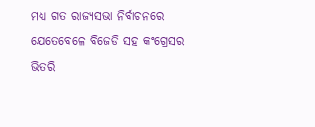ମଧ୍ୟ ଗତ ରାଜ୍ୟସଭା ନିର୍ବାଚନରେ ଯେତେବେଳେ ବିଜେଡି ସହ କଂଗ୍ରେସର ଭିତରି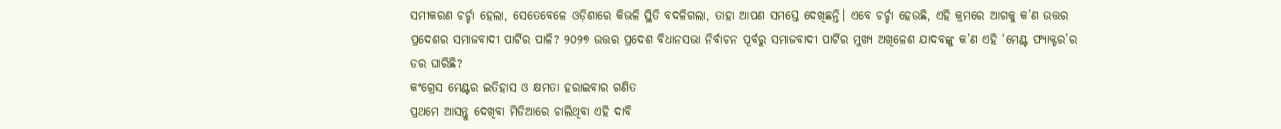ସମୀକରଣ ଚର୍ଚ୍ଚା ହେଲା, ସେତେବେଳେ ଓଡ଼ିଶାରେ କିଭଳି ସ୍ଥିତି ବଦଳିଗଲା, ତାହା ଆପଣ ସମସ୍ତେ ଦେଖିଛନ୍ତି। ଏବେ ଚର୍ଚ୍ଚା ହେଉଛି, ଏହି କ୍ରମରେ ଆଗକୁ କ’ଣ ଉତ୍ତର ପ୍ରଦେଶର ସମାଜବାଦୀ ପାର୍ଟିର ପାଳି? ୨୦୨୭ ଉତ୍ତର ପ୍ରଦେଶ ବିଧାନସଭା ନିର୍ବାଚନ ପୂର୍ବରୁ ସମାଜବାଦୀ ପାର୍ଟିର ମୁଖ୍ୟ ଅଖିଳେଶ ଯାଦବଙ୍କୁ କ’ଣ ଏହି ‘ମେଣ୍ଟ ଫ୍ୟାକ୍ଟର’ର ଡର ଘାରିଛି?
କଂଗ୍ରେସ ମେଣ୍ଟର ଇତିହାସ ଓ କ୍ଷମତା ହରାଇବାର ଗଣିତ
ପ୍ରଥମେ ଆସନ୍ତୁ ଦେଖିବା ମିଡିଆରେ ଚାଲିଥିବା ଏହି ଦାବି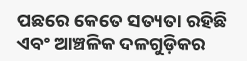ପଛରେ କେତେ ସତ୍ୟତା ରହିଛି ଏବଂ ଆଞ୍ଚଳିକ ଦଳଗୁଡ଼ିକର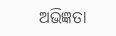ଅଭିଜ୍ଞତା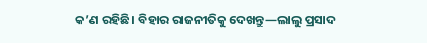କ’ଣ ରହିଛି। ବିହାର ରାଜନୀତିକୁ ଦେଖନ୍ତୁ—ଲାଲୁ ପ୍ରସାଦ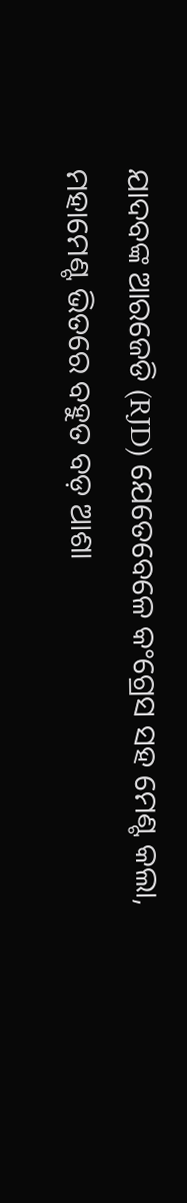ଯାଦବଙ୍କ ଆରଜେଡି (RJD) ଯେତେବେଳେ କଂଗ୍ରେସ ସହ ମେଣ୍ଟ କଲା, ମହାମେଣ୍ଟ ଭିତରେ ବହୁତ ବଡ଼ ଆଶା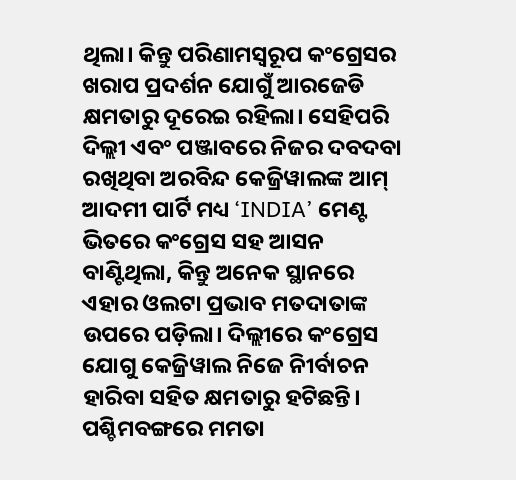ଥିଲା। କିନ୍ତୁ ପରିଣାମସ୍ୱରୂପ କଂଗ୍ରେସର ଖରାପ ପ୍ରଦର୍ଶନ ଯୋଗୁଁ ଆରଜେଡି କ୍ଷମତାରୁ ଦୂରେଇ ରହିଲା। ସେହିପରି ଦିଲ୍ଲୀ ଏବଂ ପଞ୍ଜାବରେ ନିଜର ଦବଦବା ରଖିଥିବା ଅରବିନ୍ଦ କେଜ୍ରିୱାଲଙ୍କ ଆମ୍ ଆଦମୀ ପାର୍ଟି ମଧ୍ୟ ‘INDIA’ ମେଣ୍ଟ ଭିତରେ କଂଗ୍ରେସ ସହ ଆସନ ବାଣ୍ଟିଥିଲା, କିନ୍ତୁ ଅନେକ ସ୍ଥାନରେ ଏହାର ଓଲଟା ପ୍ରଭାବ ମତଦାତାଙ୍କ ଉପରେ ପଡ଼ିଲା। ଦିଲ୍ଲୀରେ କଂଗ୍ରେସ ଯୋଗୁ କେଜ୍ରିୱାଲ ନିଜେ ନିୀର୍ବାଚନ ହାରିବା ସହିତ କ୍ଷମତାରୁ ହଟିଛନ୍ତି।
ପଶ୍ଚିମବଙ୍ଗରେ ମମତା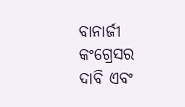ବାନାର୍ଜୀ କଂଗ୍ରେସର ଦାବି ଏବଂ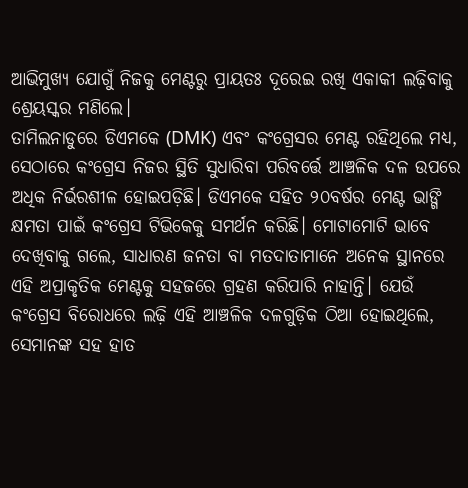ଆଭିମୁଖ୍ୟ ଯୋଗୁଁ ନିଜକୁ ମେଣ୍ଟରୁ ପ୍ରାୟତଃ ଦୂରେଇ ରଖି ଏକାକୀ ଲଢ଼ିବାକୁ ଶ୍ରେୟସ୍କର ମଣିଲେ।
ତାମିଲନାଡୁରେ ଡିଏମକେ (DMK) ଏବଂ କଂଗ୍ରେସର ମେଣ୍ଟ ରହିଥିଲେ ମଧ୍ୟ, ସେଠାରେ କଂଗ୍ରେସ ନିଜର ସ୍ଥିତି ସୁଧାରିବା ପରିବର୍ତ୍ତେ ଆଞ୍ଚଳିକ ଦଳ ଉପରେ ଅଧିକ ନିର୍ଭରଶୀଳ ହୋଇପଡ଼ିଛି। ଡିଏମକେ ସହିତ ୨୦ବର୍ଷର ମେଣ୍ଟ ଭାଙ୍ଗି କ୍ଷମତା ପାଇଁ କଂଗ୍ରେସ ଟିଭିକେକୁ ସମର୍ଥନ କରିଛି। ମୋଟାମୋଟି ଭାବେ ଦେଖିବାକୁ ଗଲେ, ସାଧାରଣ ଜନତା ବା ମତଦାତାମାନେ ଅନେକ ସ୍ଥାନରେ ଏହି ଅପ୍ରାକୃତିକ ମେଣ୍ଟକୁ ସହଜରେ ଗ୍ରହଣ କରିପାରି ନାହାନ୍ତି। ଯେଉଁ କଂଗ୍ରେସ ବିରୋଧରେ ଲଢ଼ି ଏହି ଆଞ୍ଚଳିକ ଦଳଗୁଡ଼ିକ ଠିଆ ହୋଇଥିଲେ, ସେମାନଙ୍କ ସହ ହାତ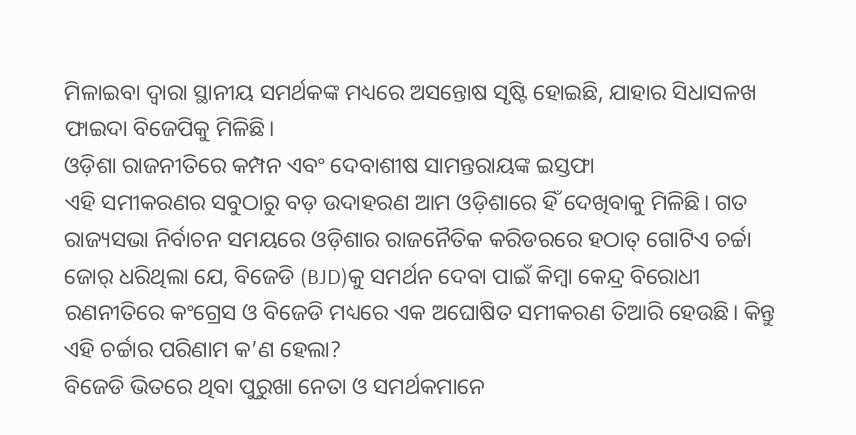ମିଳାଇବା ଦ୍ୱାରା ସ୍ଥାନୀୟ ସମର୍ଥକଙ୍କ ମଧ୍ୟରେ ଅସନ୍ତୋଷ ସୃଷ୍ଟି ହୋଇଛି, ଯାହାର ସିଧାସଳଖ ଫାଇଦା ବିଜେପିକୁ ମିଳିଛି।
ଓଡ଼ିଶା ରାଜନୀତିରେ କମ୍ପନ ଏବଂ ଦେବାଶୀଷ ସାମନ୍ତରାୟଙ୍କ ଇସ୍ତଫା
ଏହି ସମୀକରଣର ସବୁଠାରୁ ବଡ଼ ଉଦାହରଣ ଆମ ଓଡ଼ିଶାରେ ହିଁ ଦେଖିବାକୁ ମିଳିଛି। ଗତ ରାଜ୍ୟସଭା ନିର୍ବାଚନ ସମୟରେ ଓଡ଼ିଶାର ରାଜନୈତିକ କରିଡରରେ ହଠାତ୍ ଗୋଟିଏ ଚର୍ଚ୍ଚା ଜୋର୍ ଧରିଥିଲା ଯେ, ବିଜେଡି (BJD)କୁ ସମର୍ଥନ ଦେବା ପାଇଁ କିମ୍ବା କେନ୍ଦ୍ର ବିରୋଧୀ ରଣନୀତିରେ କଂଗ୍ରେସ ଓ ବିଜେଡି ମଧ୍ୟରେ ଏକ ଅଘୋଷିତ ସମୀକରଣ ତିଆରି ହେଉଛି। କିନ୍ତୁ ଏହି ଚର୍ଚ୍ଚାର ପରିଣାମ କ’ଣ ହେଲା?
ବିଜେଡି ଭିତରେ ଥିବା ପୁରୁଖା ନେତା ଓ ସମର୍ଥକମାନେ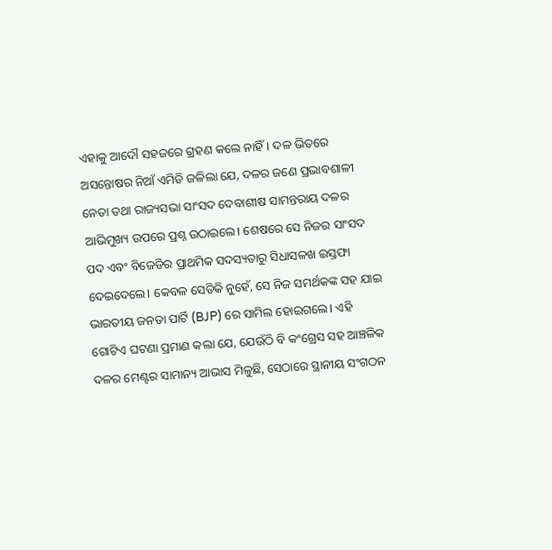ଏହାକୁ ଆଦୌ ସହଜରେ ଗ୍ରହଣ କଲେ ନାହିଁ। ଦଳ ଭିତରେ ଅସନ୍ତୋଷର ନିଆଁ ଏମିତି ଜଳିଲା ଯେ, ଦଳର ଜଣେ ପ୍ରଭାବଶାଳୀ ନେତା ତଥା ରାଜ୍ୟସଭା ସାଂସଦ ଦେବାଶୀଷ ସାମନ୍ତରାୟ ଦଳର ଆଭିମୁଖ୍ୟ ଉପରେ ପ୍ରଶ୍ନ ଉଠାଇଲେ। ଶେଷରେ ସେ ନିଜର ସାଂସଦ ପଦ ଏବଂ ବିଜେଡିର ପ୍ରାଥମିକ ସଦସ୍ୟତାରୁ ସିଧାସଳଖ ଇସ୍ତଫା ଦେଇଦେଲେ। କେବଳ ସେତିକି ନୁହେଁ, ସେ ନିଜ ସମର୍ଥକଙ୍କ ସହ ଯାଇ ଭାରତୀୟ ଜନତା ପାର୍ଟି (BJP) ରେ ସାମିଲ ହୋଇଗଲେ। ଏହି ଗୋଟିଏ ଘଟଣା ପ୍ରମାଣ କଲା ଯେ, ଯେଉଁଠି ବି କଂଗ୍ରେସ ସହ ଆଞ୍ଚଳିକ ଦଳର ମେଣ୍ଟର ସାମାନ୍ୟ ଆଭାସ ମିଳୁଛି, ସେଠାରେ ସ୍ଥାନୀୟ ସଂଗଠନ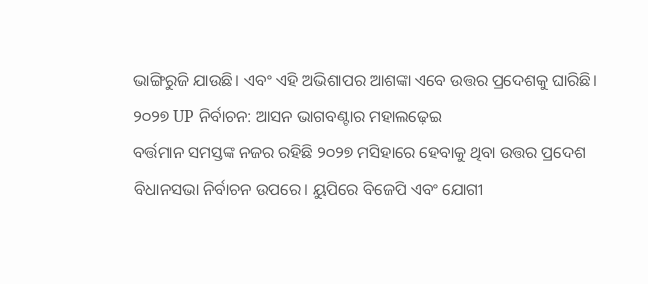ଭାଙ୍ଗିରୁଜି ଯାଉଛି। ଏବଂ ଏହି ଅଭିଶାପର ଆଶଙ୍କା ଏବେ ଉତ୍ତର ପ୍ରଦେଶକୁ ଘାରିଛି।
୨୦୨୭ UP ନିର୍ବାଚନ: ଆସନ ଭାଗବଣ୍ଟାର ମହାଲଢ଼େଇ
ବର୍ତ୍ତମାନ ସମସ୍ତଙ୍କ ନଜର ରହିଛି ୨୦୨୭ ମସିହାରେ ହେବାକୁ ଥିବା ଉତ୍ତର ପ୍ରଦେଶ ବିଧାନସଭା ନିର୍ବାଚନ ଉପରେ। ୟୁପିରେ ବିଜେପି ଏବଂ ଯୋଗୀ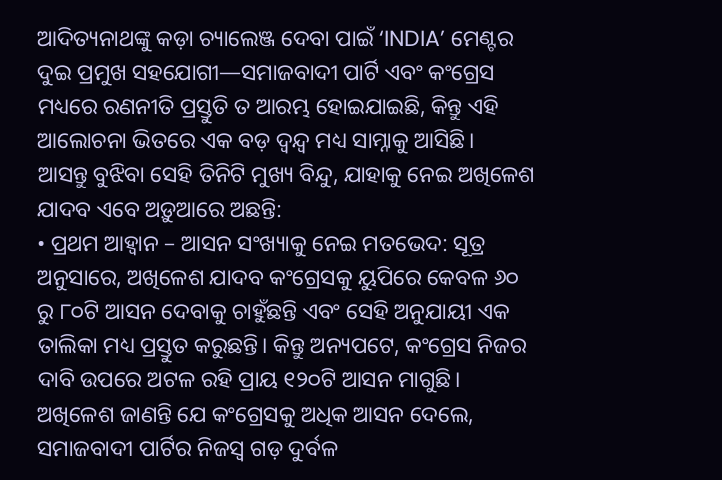ଆଦିତ୍ୟନାଥଙ୍କୁ କଡ଼ା ଚ୍ୟାଲେଞ୍ଜ ଦେବା ପାଇଁ ‘INDIA’ ମେଣ୍ଟର ଦୁଇ ପ୍ରମୁଖ ସହଯୋଗୀ—ସମାଜବାଦୀ ପାର୍ଟି ଏବଂ କଂଗ୍ରେସ ମଧ୍ୟରେ ରଣନୀତି ପ୍ରସ୍ତୁତି ତ ଆରମ୍ଭ ହୋଇଯାଇଛି, କିନ୍ତୁ ଏହି ଆଲୋଚନା ଭିତରେ ଏକ ବଡ଼ ଦ୍ୱନ୍ଦ୍ୱ ମଧ୍ୟ ସାମ୍ନାକୁ ଆସିଛି।
ଆସନ୍ତୁ ବୁଝିବା ସେହି ତିନିଟି ମୁଖ୍ୟ ବିନ୍ଦୁ, ଯାହାକୁ ନେଇ ଅଖିଳେଶ ଯାଦବ ଏବେ ଅଡ଼ୁଆରେ ଅଛନ୍ତି:
• ପ୍ରଥମ ଆହ୍ୱାନ – ଆସନ ସଂଖ୍ୟାକୁ ନେଇ ମତଭେଦ: ସୂତ୍ର ଅନୁସାରେ, ଅଖିଳେଶ ଯାଦବ କଂଗ୍ରେସକୁ ୟୁପିରେ କେବଳ ୬୦ ରୁ ୮୦ଟି ଆସନ ଦେବାକୁ ଚାହୁଁଛନ୍ତି ଏବଂ ସେହି ଅନୁଯାୟୀ ଏକ ତାଲିକା ମଧ୍ୟ ପ୍ରସ୍ତୁତ କରୁଛନ୍ତି। କିନ୍ତୁ ଅନ୍ୟପଟେ, କଂଗ୍ରେସ ନିଜର ଦାବି ଉପରେ ଅଟଳ ରହି ପ୍ରାୟ ୧୨୦ଟି ଆସନ ମାଗୁଛି। ଅଖିଳେଶ ଜାଣନ୍ତି ଯେ କଂଗ୍ରେସକୁ ଅଧିକ ଆସନ ଦେଲେ, ସମାଜବାଦୀ ପାର୍ଟିର ନିଜସ୍ୱ ଗଡ଼ ଦୁର୍ବଳ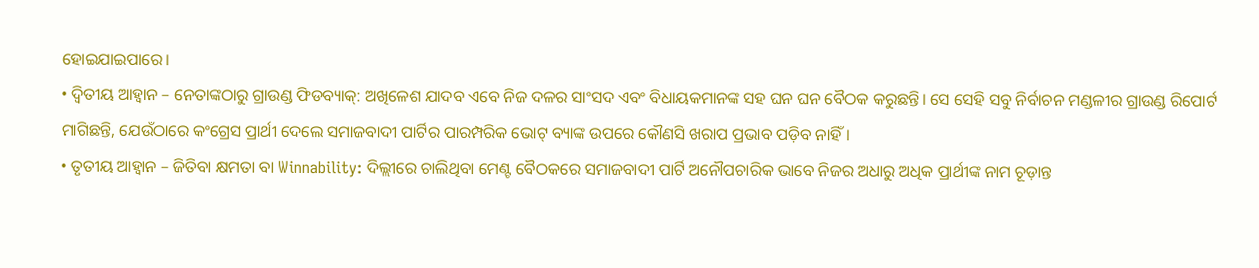ହୋଇଯାଇପାରେ।
• ଦ୍ୱିତୀୟ ଆହ୍ୱାନ – ନେତାଙ୍କଠାରୁ ଗ୍ରାଉଣ୍ଡ ଫିଡବ୍ୟାକ୍: ଅଖିଳେଶ ଯାଦବ ଏବେ ନିଜ ଦଳର ସାଂସଦ ଏବଂ ବିଧାୟକମାନଙ୍କ ସହ ଘନ ଘନ ବୈଠକ କରୁଛନ୍ତି। ସେ ସେହି ସବୁ ନିର୍ବାଚନ ମଣ୍ଡଳୀର ଗ୍ରାଉଣ୍ଡ ରିପୋର୍ଟ ମାଗିଛନ୍ତି, ଯେଉଁଠାରେ କଂଗ୍ରେସ ପ୍ରାର୍ଥୀ ଦେଲେ ସମାଜବାଦୀ ପାର୍ଟିର ପାରମ୍ପରିକ ଭୋଟ୍ ବ୍ୟାଙ୍କ ଉପରେ କୌଣସି ଖରାପ ପ୍ରଭାବ ପଡ଼ିବ ନାହିଁ।
• ତୃତୀୟ ଆହ୍ୱାନ – ଜିତିବା କ୍ଷମତା ବା Winnability: ଦିଲ୍ଲୀରେ ଚାଲିଥିବା ମେଣ୍ଟ ବୈଠକରେ ସମାଜବାଦୀ ପାର୍ଟି ଅନୌପଚାରିକ ଭାବେ ନିଜର ଅଧାରୁ ଅଧିକ ପ୍ରାର୍ଥୀଙ୍କ ନାମ ଚୂଡ଼ାନ୍ତ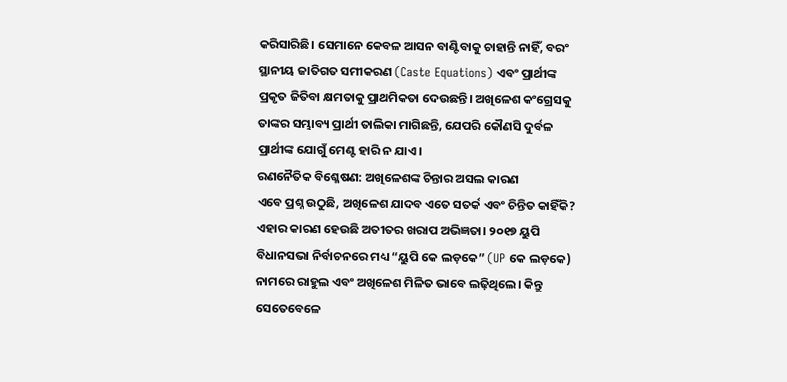କରିସାରିଛି। ସେମାନେ କେବଳ ଆସନ ବାଣ୍ଟିବାକୁ ଚାହାନ୍ତି ନାହିଁ, ବରଂ ସ୍ଥାନୀୟ ଜାତିଗତ ସମୀକରଣ (Caste Equations) ଏବଂ ପ୍ରାର୍ଥୀଙ୍କ ପ୍ରକୃତ ଜିତିବା କ୍ଷମତାକୁ ପ୍ରାଥମିକତା ଦେଉଛନ୍ତି। ଅଖିଳେଶ କଂଗ୍ରେସକୁ ତାଙ୍କର ସମ୍ଭାବ୍ୟ ପ୍ରାର୍ଥୀ ତାଲିକା ମାଗିଛନ୍ତି, ଯେପରି କୌଣସି ଦୁର୍ବଳ ପ୍ରାର୍ଥୀଙ୍କ ଯୋଗୁଁ ମେଣ୍ଟ ହାରି ନ ଯାଏ।
ରଣନୈତିକ ବିଶ୍ଳେଷଣ: ଅଖିଳେଶଙ୍କ ଚିନ୍ତାର ଅସଲ କାରଣ
ଏବେ ପ୍ରଶ୍ନ ଉଠୁଛି, ଅଖିଳେଶ ଯାଦବ ଏତେ ସତର୍କ ଏବଂ ଚିନ୍ତିତ କାହିଁକି? ଏହାର କାରଣ ହେଉଛି ଅତୀତର ଖରାପ ଅଭିଜ୍ଞତା। ୨୦୧୭ ୟୁପି ବିଧାନସଭା ନିର୍ବାଚନରେ ମଧ୍ୟ “ୟୁପି କେ ଲଡ଼କେ” (UP କେ ଲଡ଼କେ) ନାମରେ ରାହୁଲ ଏବଂ ଅଖିଳେଶ ମିଳିତ ଭାବେ ଲଢ଼ିଥିଲେ। କିନ୍ତୁ ସେତେବେଳେ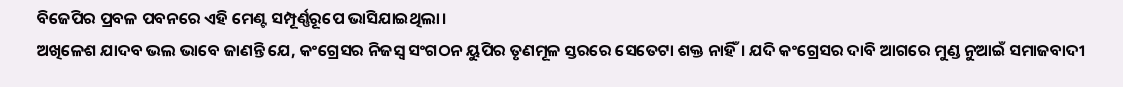ବିଜେପିର ପ୍ରବଳ ପବନରେ ଏହି ମେଣ୍ଟ ସମ୍ପୂର୍ଣ୍ଣରୂପେ ଭାସିଯାଇଥିଲା।
ଅଖିଳେଶ ଯାଦବ ଭଲ ଭାବେ ଜାଣନ୍ତି ଯେ, କଂଗ୍ରେସର ନିଜସ୍ୱ ସଂଗଠନ ୟୁପିର ତୃଣମୂଳ ସ୍ତରରେ ସେତେଟା ଶକ୍ତ ନାହିଁ। ଯଦି କଂଗ୍ରେସର ଦାବି ଆଗରେ ମୁଣ୍ଡ ନୁଆଇଁ ସମାଜବାଦୀ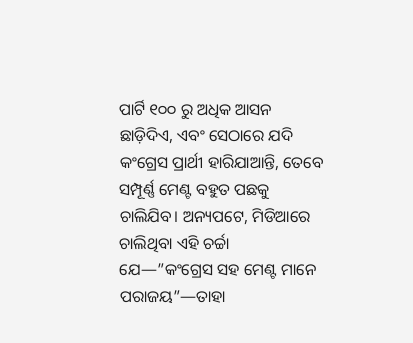ପାର୍ଟି ୧୦୦ ରୁ ଅଧିକ ଆସନ ଛାଡ଼ିଦିଏ, ଏବଂ ସେଠାରେ ଯଦି କଂଗ୍ରେସ ପ୍ରାର୍ଥୀ ହାରିଯାଆନ୍ତି, ତେବେ ସମ୍ପୂର୍ଣ୍ଣ ମେଣ୍ଟ ବହୁତ ପଛକୁ ଚାଲିଯିବ। ଅନ୍ୟପଟେ, ମିଡିଆରେ ଚାଲିଥିବା ଏହି ଚର୍ଚ୍ଚା ଯେ—”କଂଗ୍ରେସ ସହ ମେଣ୍ଟ ମାନେ ପରାଜୟ”—ତାହା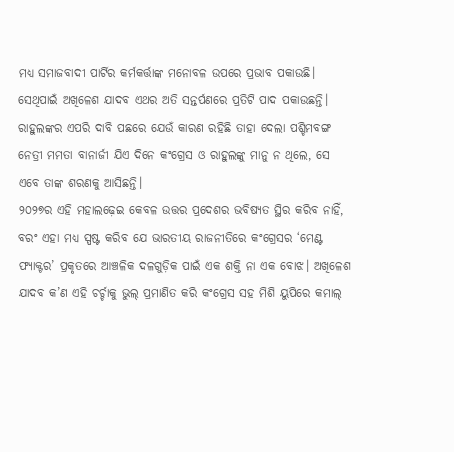ମଧ୍ୟ ସମାଜବାଦୀ ପାର୍ଟିର କର୍ମକର୍ତ୍ତାଙ୍କ ମନୋବଳ ଉପରେ ପ୍ରଭାବ ପକାଉଛି। ସେଥିପାଇଁ ଅଖିଳେଶ ଯାଦବ ଏଥର ଅତି ସନ୍ତର୍ପଣରେ ପ୍ରତିଟି ପାଦ ପକାଉଛନ୍ତି।
ରାହୁଲଙ୍କର ଏପରି ଦାବି ପଛରେ ଯେଉଁ କାରଣ ରହିଛି ତାହା ଦେଲା ପଶ୍ଚିମବଙ୍ଗ ନେତ୍ରୀ ମମତା ବାନାର୍ଜୀ ଯିଏ ଦିନେ କଂଗ୍ରେସ ଓ ରାହୁଲଙ୍କୁ ମାନୁ ନ ଥିଲେ, ସେ ଏବେ ତାଙ୍କ ଶରଣକୁ ଆସିଛନ୍ତି।
୨୦୨୭ର ଏହି ମହାଲଢ଼େଇ କେବଳ ଉତ୍ତର ପ୍ରଦେଶର ଭବିଷ୍ୟତ ସ୍ଥିର କରିବ ନାହିଁ, ବରଂ ଏହା ମଧ୍ୟ ସ୍ପଷ୍ଟ କରିବ ଯେ ଭାରତୀୟ ରାଜନୀତିରେ କଂଗ୍ରେସର ‘ମେଣ୍ଟ ଫ୍ୟାକ୍ଟର’ ପ୍ରକୃତରେ ଆଞ୍ଚଳିକ ଦଳଗୁଡ଼ିକ ପାଇଁ ଏକ ଶକ୍ତି ନା ଏକ ବୋଝ। ଅଖିଳେଶ ଯାଦବ କ’ଣ ଏହି ଚର୍ଚ୍ଚାକୁ ଭୁଲ୍ ପ୍ରମାଣିତ କରି କଂଗ୍ରେସ ସହ ମିଶି ୟୁପିରେ କମାଲ୍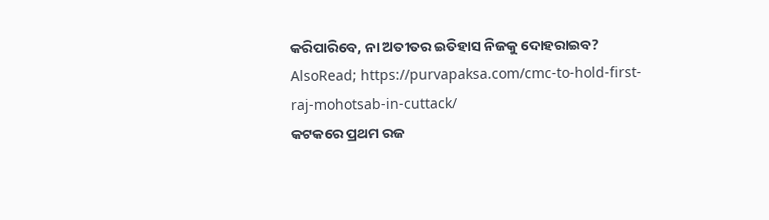କରିପାରିବେ, ନା ଅତୀତର ଇତିହାସ ନିଜକୁ ଦୋହରାଇବ?
AlsoRead; https://purvapaksa.com/cmc-to-hold-first-raj-mohotsab-in-cuttack/
କଟକରେ ପ୍ରଥମ ରଜ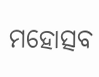ମହୋତ୍ସବ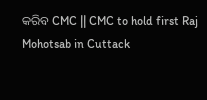କରିବ CMC || CMC to hold first Raj Mohotsab in Cuttack